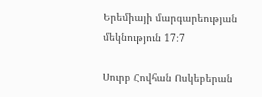Երեմիայի մարգարեության մեկնություն 17։7

Սուրբ Հովհան Ոսկեբերան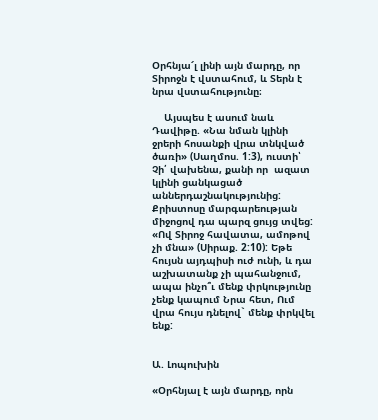Օրհնյա՜լ լինի այն մարդը, որ Տիրոջն է վստահում, և Տերն է նրա վստահությունը։

    Այսպես է ասում նաև Դավիթը. «Նա նման կլինի ջրերի հոսանքի վրա տնկված ծառի» (Սաղմոս. 1:3), ուստի՝ Չի՛ վախենա, քանի որ  ազատ կլինի ցանկացած աններդաշնակությունից: Քրիստոսը մարգարեության միջոցով դա պարզ ցույց տվեց: «Ով Տիրոջ հավատա, ամոթով չի մնա» (Սիրաք. 2:10): Եթե հույսն այդպիսի ուժ ունի, և դա աշխատանք չի պահանջում, ապա ինչո՞ւ մենք փրկությունը չենք կապում Նրա հետ, Ում վրա հույս դնելով` մենք փրկվել ենք:


Ա. Լոպուխին

«Օրհնյալ է այն մարդը, որն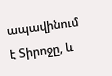ապավինում է Տիրոջը, և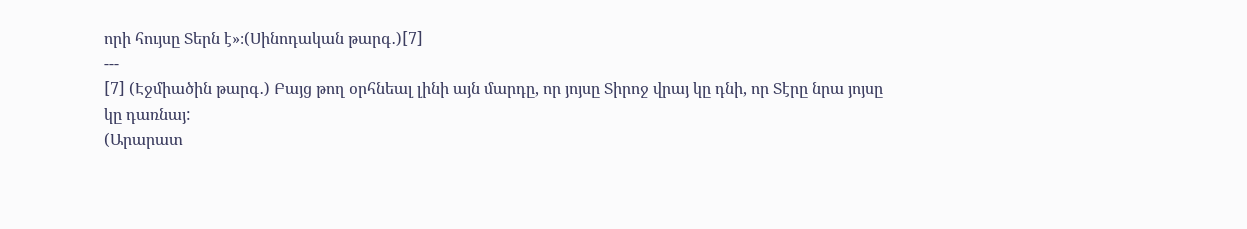որի հույսը Տերն է»։(Սինոդական թարգ․)[7]
---
[7] (Էջմիածին թարգ․) Բայց թող օրհնեալ լինի այն մարդը, որ յոյսը Տիրոջ վրայ կը դնի, որ Տէրը նրա յոյսը կը դառնայ:
(Արարատ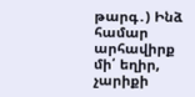թարգ․) Ինձ համար արհավիրք մի՛ եղիր, չարիքի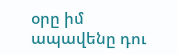օրը իմ ապավենը դու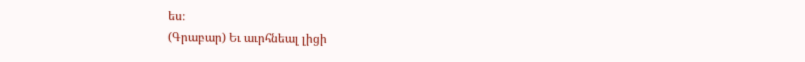ես։
(Գրաբար) Եւ աւրհնեալ լիցի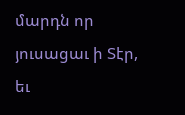մարդն որ յուսացաւ ի Տէր, եւ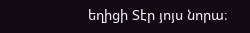եղիցի Տէր յոյս նորա։